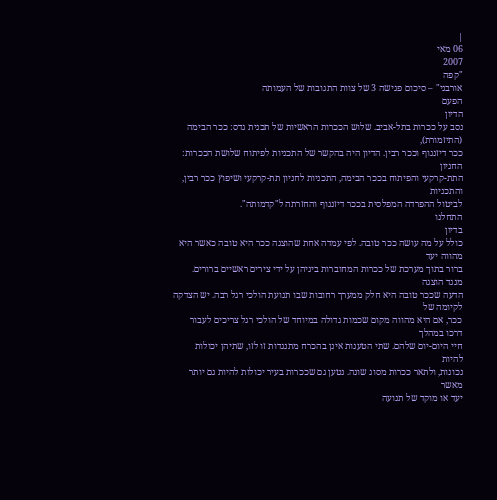|
06 מאי
2007
"קפה
אורבני" – סיכום פגישה 3 של צוות התגובות של העמותה
הפעם
הדיון
נסב על ככרות בתל-אביב. שלוש הככרות הראשיות של תכנית גדס: ככר הבימה
(התיזמורת),
ככר דיזנגוף וככר רבין. הדיון היה בהקשר של התכניות לפיתוח שלושת הככרות:
החניון
התת-קרקעי והפיתוח בככר הבימה, התכניות לחניון תת-קרקעי ושיפוץ ככר רבין,
והתכניות
לביטול ההפרדה המפלסית בככר דיזנגוף והחזרתה ל"קדמותה".
התחלנו
בדיון
כולל על מה עושה ככר טובה. לפי עמדה אחת שהוצגה ככר היא טובה כאשר היא
מהווה יעד
ברור בתוך מערכת של ככרות המחוברות ביניהן על ידי צירים ראשיים ברורים.
מנגד הוצגה
הדעה שככר טובה היא חלק ממערך רחובות שבו תנועת הולכי רגל רבה. יש הצדקה
לקיומה של
ככר, אם היא מהווה מקום שכמות גדולה במיוחד של הולכי רגל צריכים לעבור
דרכו במהלך
חיי היום-יום שלהם. שתי הטענות אינן בהכרח מתנגדות זו לזו, שתיהן יכולות
להיות
נכונות, ולתאר ככרות מסוג שונה. נטען גם שככרות בעיר יכולות להיות גם יותר
מאשר
יעד או מוקד של תנועה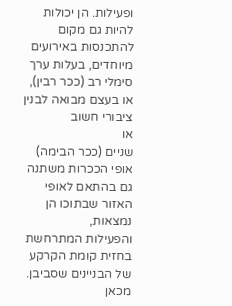ופעילות. הן יכולות להיות גם מקום להתכנסות באירועים
מיוחדים, בעלות ערך סימלי רב (ככר רבין), או בעצם מבואה לבנין ציבורי חשוב
או
שניים (ככר הבימה) אופי הככרות משתנה גם בהתאם לאופי האזור שבתוכו הן
נמצאות,
והפעילות המתרחשת בחזית קומת הקרקע של הבניינים שסביבן.
מכאן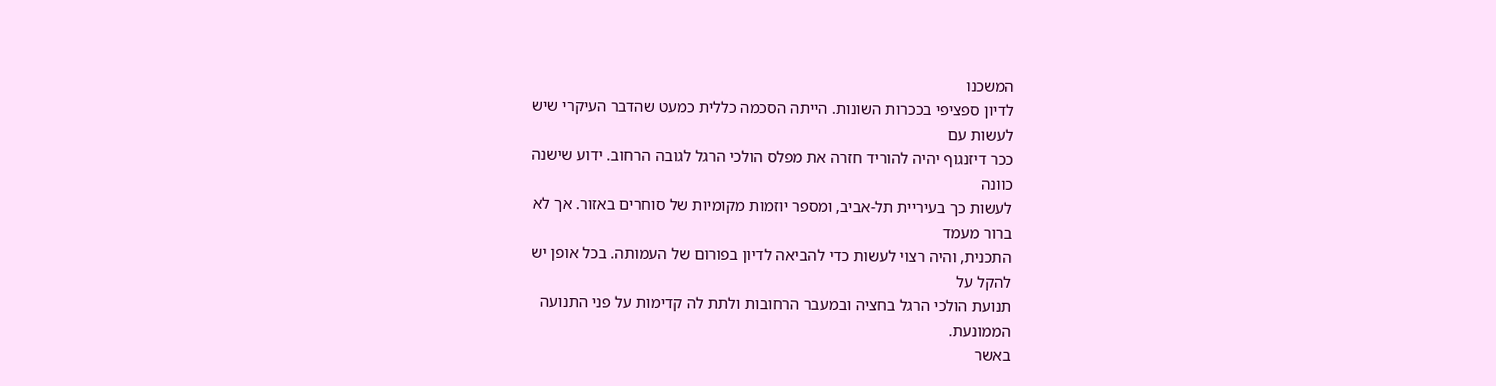המשכנו
לדיון ספציפי בככרות השונות. הייתה הסכמה כללית כמעט שהדבר העיקרי שיש
לעשות עם
ככר דיזנגוף יהיה להוריד חזרה את מפלס הולכי הרגל לגובה הרחוב. ידוע שישנה
כוונה
לעשות כך בעיריית תל-אביב, ומספר יוזמות מקומיות של סוחרים באזור. אך לא
ברור מעמד
התכנית, והיה רצוי לעשות כדי להביאה לדיון בפורום של העמותה. בכל אופן יש
להקל על
תנועת הולכי הרגל בחציה ובמעבר הרחובות ולתת לה קדימות על פני התנועה
הממונעת.
באשר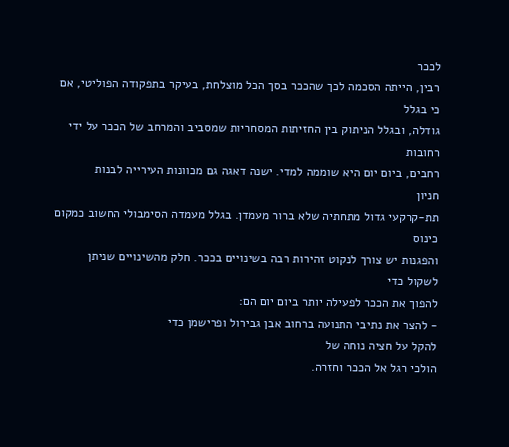לככר
רבין, הייתה הסכמה לכך שהככר בסך הכל מוצלחת, בעיקר בתפקודה הפוליטי, אם
כי בגלל
גודלה, ובגלל הניתוק בין החזיתות המסחריות שמסביב והמרחב של הככר על ידי
רחובות
רחבים, ביום יום היא שוממה למדי. ישנה דאגה גם מכוונות העירייה לבנות
חניון
תת-קרקעי גדול מתחתיה שלא ברור מעמדן. בגלל מעמדה הסימבולי החשוב כמקום
כינוס
והפגנות יש צורך לנקוט זהירות רבה בשינויים בככר. חלק מהשינויים שניתן
לשקול כדי
להפוך את הככר לפעילה יותר ביום יום הם:
- להצר את נתיבי התנועה ברחוב אבן גבירול ופרישמן כדי
להקל על חציה נוחה של
הולכי רגל אל הככר וחזרה.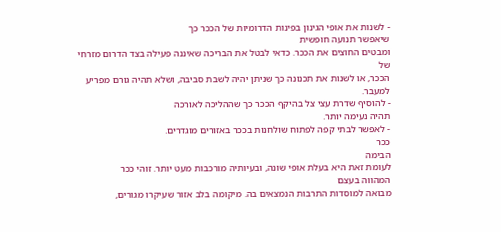- לשנות את אופי הגינון בפינות הדרומיות של הככר כך
שיאפשר תנועה חופשית
ומבטים החוצים את הככר. כדאי לבטל את הבריכה שאיננה פעילה בצד הדרום מזרחי
של
הככר, או לשנות את תכנונה כך שניתן יהיה לשבת סביבה, ושלא תהיה גורם מפריע
למעבר.
- להוסיף שדרת עצי צל בהיקף הככר כך שההליכה לאורכה
תהיה נעימה יותר.
- לאפשר לבתי קפה לפתוח שולחנות בככר באזורים מוגדרים.
ככר
הבימה
לעומת זאת היא בעלת אופי שונה, ובעיותיה מורכבות מעט יותר. זוהי ככר
המהווה בעצם
מבואה למוסדות התרבות הנמצאים בה. מיקומה בלב אזור שעיקרו מגורים,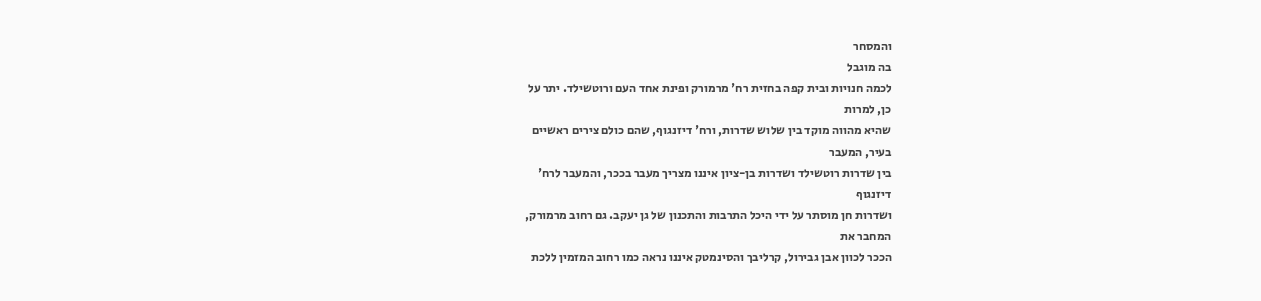והמסחר
בה מוגבל
לכמה חנויות ובית קפה בחזית רח' מרמורק ופינת אחד העם ורוטשילד. יתר על
כן, למרות
שהיא מהווה מוקד בין שלוש שדרות, ורח' דיזנגוף, שהם כולם צירים ראשיים
בעיר, המעבר
בין שדרות רוטשילד ושדרות בן-ציון איננו מצריך מעבר בככר, והמעבר לרח'
דיזנגוף
ושדרות חן מוסתר על ידי היכל התרבות והתכנון של גן יעקב. גם רחוב מרמורק,
המחבר את
הככר לכוון אבן גבירול, קרליבך והסינמטק איננו נראה כמו רחוב המזמין ללכת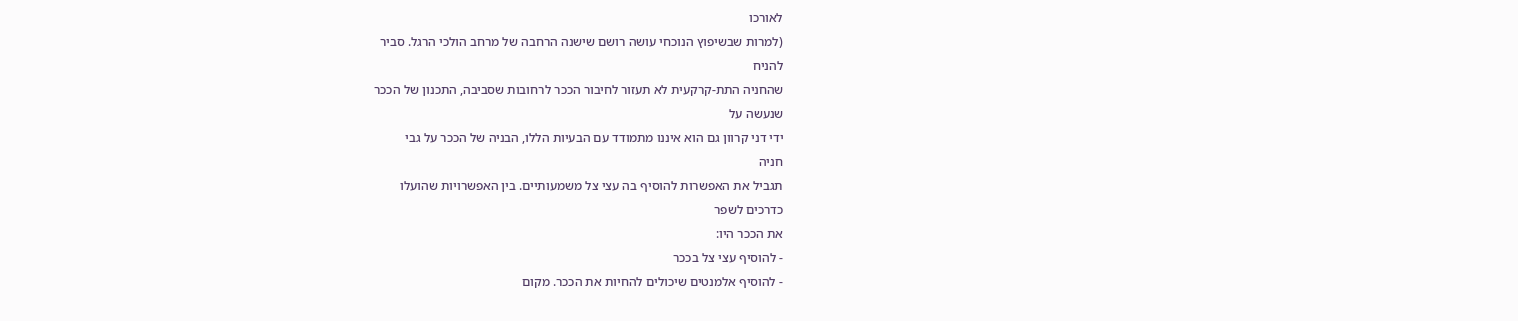לאורכו
(למרות שבשיפוץ הנוכחי עושה רושם שישנה הרחבה של מרחב הולכי הרגל. סביר
להניח
שהחניה התת-קרקעית לא תעזור לחיבור הככר לרחובות שסביבה, התכנון של הככר
שנעשה על
ידי דני קרוון גם הוא איננו מתמודד עם הבעיות הללו, הבניה של הככר על גבי
חניה
תגביל את האפשרות להוסיף בה עצי צל משמעותיים. בין האפשרויות שהועלו
כדרכים לשפר
את הככר היו:
- להוסיף עצי צל בככר
- להוסיף אלמנטים שיכולים להחיות את הככר. מקום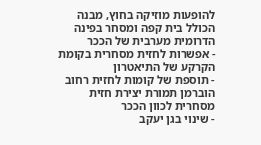להופעות מוזיקה בחוץ, מבנה
הכולל בית קפה ומסחר בפינה הדרומית מערבית של הככר
- אפשרות לחזית מסחרית בקומת הקרקע של התיאטרון
- תוספת של קומות לחזית רחוב הוברמן תמורת יצירת חזית
מסחרית לכוון הככר
- שינוי בגן יעקב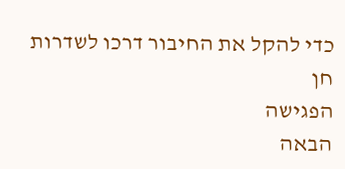כדי להקל את החיבור דרכו לשדרות חן
הפגישה
הבאה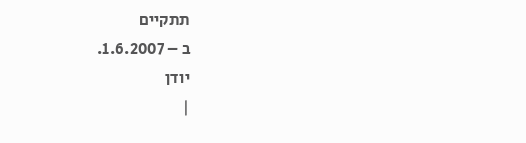תתקיים
ב – 1.6.2007.
יודן
|